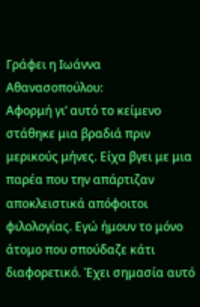Γράφει η Ιωάννα Αθανασοπούλου:
Αφορμή γι’ αυτό το κείμενο στάθηκε μια βραδιά πριν μερικούς μήνες. Είχα βγει με μια παρέα που την απάρτιζαν αποκλειστικά απόφοιτοι φιλολογίας. Εγώ ήμουν το μόνο άτομο που σπούδαζε κάτι διαφορετικό. Έχει σημασία αυτό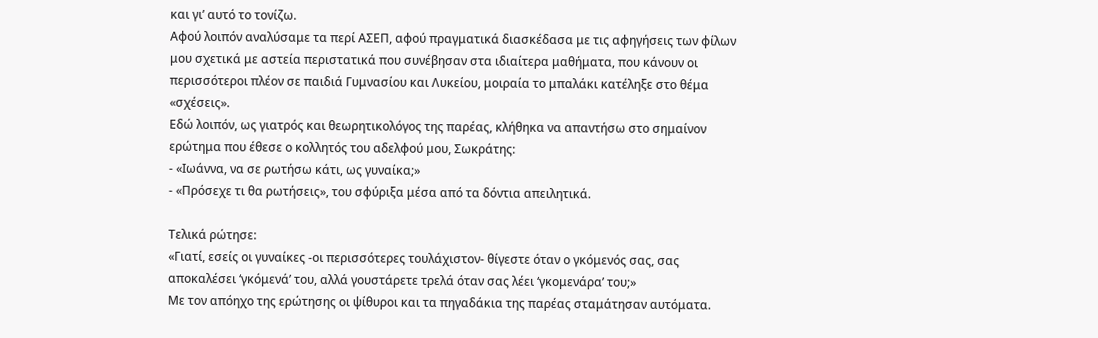και γι’ αυτό το τονίζω.
Αφού λοιπόν αναλύσαμε τα περί ΑΣΕΠ, αφού πραγματικά διασκέδασα με τις αφηγήσεις των φίλων μου σχετικά με αστεία περιστατικά που συνέβησαν στα ιδιαίτερα μαθήματα, που κάνουν οι περισσότεροι πλέον σε παιδιά Γυμνασίου και Λυκείου, μοιραία το μπαλάκι κατέληξε στο θέμα «σχέσεις».
Εδώ λοιπόν, ως γιατρός και θεωρητικολόγος της παρέας, κλήθηκα να απαντήσω στο σημαίνον ερώτημα που έθεσε ο κολλητός του αδελφού μου, Σωκράτης:
- «Ιωάννα, να σε ρωτήσω κάτι, ως γυναίκα;»
- «Πρόσεχε τι θα ρωτήσεις», του σφύριξα μέσα από τα δόντια απειλητικά.

Τελικά ρώτησε:
«Γιατί, εσείς οι γυναίκες -οι περισσότερες τουλάχιστον- θίγεστε όταν ο γκόμενός σας, σας αποκαλέσει ‘γκόμενά’ του, αλλά γουστάρετε τρελά όταν σας λέει ‘γκομενάρα’ του;»
Με τον απόηχο της ερώτησης οι ψίθυροι και τα πηγαδάκια της παρέας σταμάτησαν αυτόματα.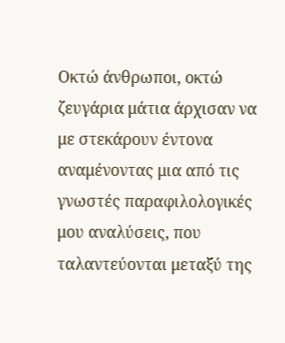Οκτώ άνθρωποι, οκτώ ζευγάρια μάτια άρχισαν να με στεκάρουν έντονα αναμένοντας μια από τις γνωστές παραφιλολογικές μου αναλύσεις, που ταλαντεύονται μεταξύ της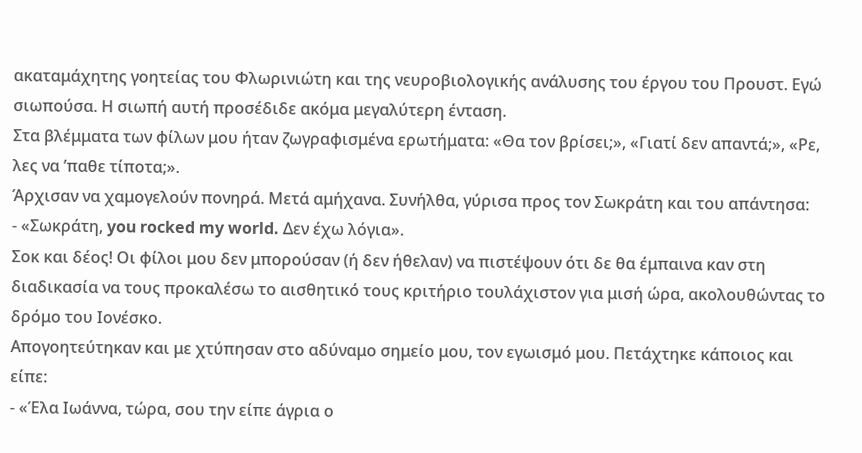ακαταμάχητης γοητείας του Φλωρινιώτη και της νευροβιολογικής ανάλυσης του έργου του Προυστ. Εγώ σιωπούσα. Η σιωπή αυτή προσέδιδε ακόμα μεγαλύτερη ένταση.
Στα βλέμματα των φίλων μου ήταν ζωγραφισμένα ερωτήματα: «Θα τον βρίσει;», «Γιατί δεν απαντά;», «Ρε, λες να ’παθε τίποτα;».
Άρχισαν να χαμογελούν πονηρά. Μετά αμήχανα. Συνήλθα, γύρισα προς τον Σωκράτη και του απάντησα:
- «Σωκράτη, you rocked my world. Δεν έχω λόγια».
Σοκ και δέος! Οι φίλοι μου δεν μπορούσαν (ή δεν ήθελαν) να πιστέψουν ότι δε θα έμπαινα καν στη διαδικασία να τους προκαλέσω το αισθητικό τους κριτήριο τουλάχιστον για μισή ώρα, ακολουθώντας το δρόμο του Ιονέσκο.
Απογοητεύτηκαν και με χτύπησαν στο αδύναμο σημείο μου, τον εγωισμό μου. Πετάχτηκε κάποιος και είπε:
- «Έλα Ιωάννα, τώρα, σου την είπε άγρια ο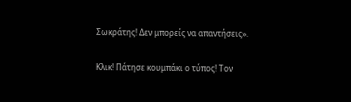Σωκράτης! Δεν μπορείς να απαντήσεις».

Κλικ! Πάτησε κουμπάκι ο τύπος! Τον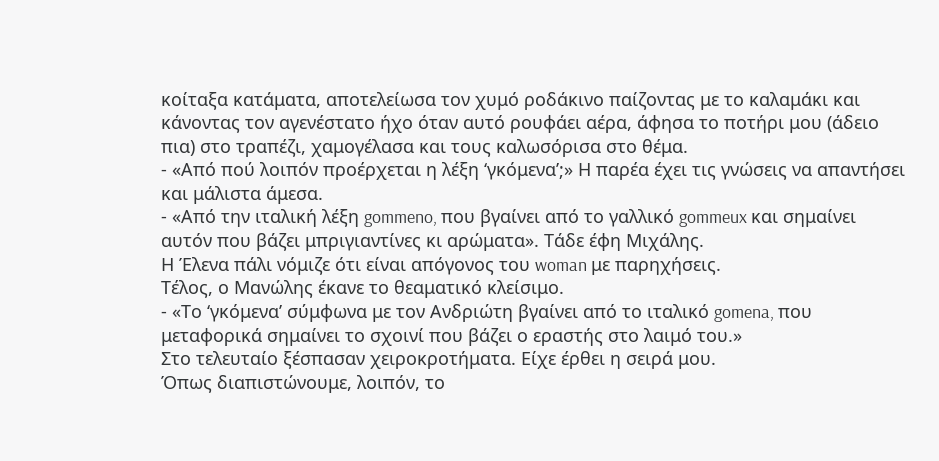κοίταξα κατάματα, αποτελείωσα τον χυμό ροδάκινο παίζοντας με το καλαμάκι και κάνοντας τον αγενέστατο ήχο όταν αυτό ρουφάει αέρα, άφησα το ποτήρι μου (άδειο πια) στο τραπέζι, χαμογέλασα και τους καλωσόρισα στο θέμα.
- «Από πού λοιπόν προέρχεται η λέξη ‘γκόμενα’;» Η παρέα έχει τις γνώσεις να απαντήσει και μάλιστα άμεσα.
- «Από την ιταλική λέξη gommeno, που βγαίνει από το γαλλικό gommeux και σημαίνει αυτόν που βάζει μπριγιαντίνες κι αρώματα». Τάδε έφη Μιχάλης.
Η Έλενα πάλι νόμιζε ότι είναι απόγονος του woman με παρηχήσεις.
Τέλος, ο Μανώλης έκανε το θεαματικό κλείσιμο.
- «Το ‘γκόμενα’ σύμφωνα με τον Ανδριώτη βγαίνει από το ιταλικό gomena, που μεταφορικά σημαίνει το σχοινί που βάζει ο εραστής στο λαιμό του.»
Στο τελευταίο ξέσπασαν χειροκροτήματα. Είχε έρθει η σειρά μου.
Όπως διαπιστώνουμε, λοιπόν, το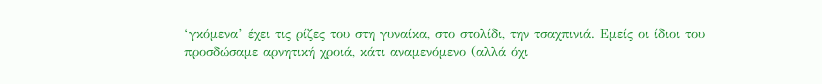‘γκόμενα’ έχει τις ρίζες του στη γυναίκα, στο στολίδι, την τσαχπινιά. Εμείς οι ίδιοι του προσδώσαμε αρνητική χροιά, κάτι αναμενόμενο (αλλά όχι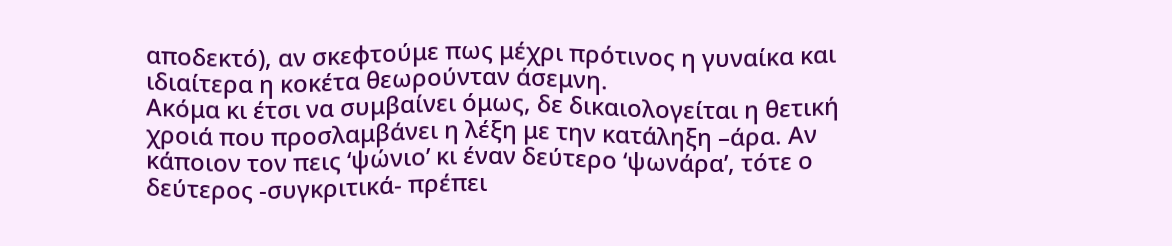αποδεκτό), αν σκεφτούμε πως μέχρι πρότινος η γυναίκα και ιδιαίτερα η κοκέτα θεωρούνταν άσεμνη.
Ακόμα κι έτσι να συμβαίνει όμως, δε δικαιολογείται η θετική χροιά που προσλαμβάνει η λέξη με την κατάληξη –άρα. Αν κάποιον τον πεις ‘ψώνιο’ κι έναν δεύτερο ‘ψωνάρα’, τότε ο δεύτερος -συγκριτικά- πρέπει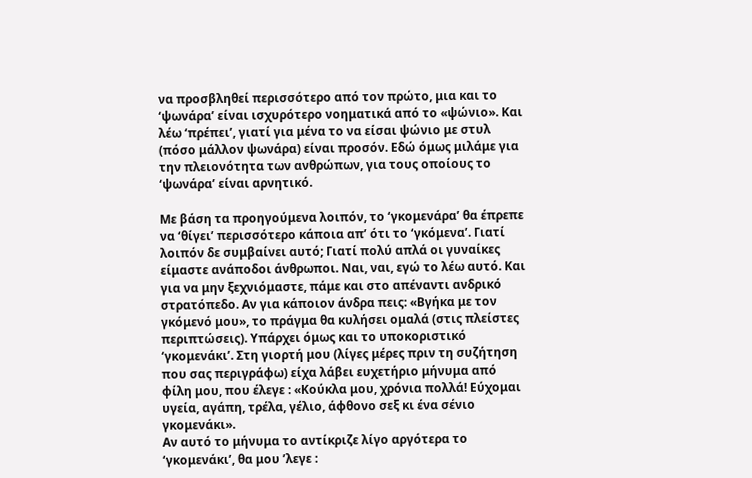να προσβληθεί περισσότερο από τον πρώτο, μια και το ‘ψωνάρα’ είναι ισχυρότερο νοηματικά από το «ψώνιο». Και λέω ‘πρέπει’, γιατί για μένα το να είσαι ψώνιο με στυλ (πόσο μάλλον ψωνάρα) είναι προσόν. Εδώ όμως μιλάμε για την πλειονότητα των ανθρώπων, για τους οποίους το ‘ψωνάρα’ είναι αρνητικό.

Με βάση τα προηγούμενα λοιπόν, το ‘γκομενάρα’ θα έπρεπε να ‘θίγει’ περισσότερο κάποια απ’ ότι το ‘γκόμενα’. Γιατί λοιπόν δε συμβαίνει αυτό; Γιατί πολύ απλά οι γυναίκες είμαστε ανάποδοι άνθρωποι. Ναι, ναι, εγώ το λέω αυτό. Και για να μην ξεχνιόμαστε, πάμε και στο απέναντι ανδρικό στρατόπεδο. Αν για κάποιον άνδρα πεις: «Βγήκα με τον γκόμενό μου», το πράγμα θα κυλήσει ομαλά (στις πλείστες περιπτώσεις). Υπάρχει όμως και το υποκοριστικό ‘γκομενάκι’. Στη γιορτή μου (λίγες μέρες πριν τη συζήτηση που σας περιγράφω) είχα λάβει ευχετήριο μήνυμα από φίλη μου, που έλεγε : «Κούκλα μου, χρόνια πολλά! Εύχομαι υγεία, αγάπη, τρέλα, γέλιο, άφθονο σεξ κι ένα σένιο γκομενάκι».
Αν αυτό το μήνυμα το αντίκριζε λίγο αργότερα το ‘γκομενάκι’, θα μου ’λεγε :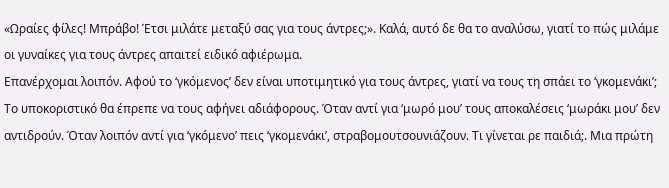«Ωραίες φίλες! Μπράβο! Έτσι μιλάτε μεταξύ σας για τους άντρες;». Καλά, αυτό δε θα το αναλύσω, γιατί το πώς μιλάμε οι γυναίκες για τους άντρες απαιτεί ειδικό αφιέρωμα.
Επανέρχομαι λοιπόν. Αφού το ‘γκόμενος’ δεν είναι υποτιμητικό για τους άντρες, γιατί να τους τη σπάει το ‘γκομενάκι’; Το υποκοριστικό θα έπρεπε να τους αφήνει αδιάφορους. Όταν αντί για ‘μωρό μου’ τους αποκαλέσεις ‘μωράκι μου’ δεν αντιδρούν. Όταν λοιπόν αντί για ‘γκόμενο’ πεις ‘γκομενάκι’, στραβομουτσουνιάζουν. Τι γίνεται ρε παιδιά;. Μια πρώτη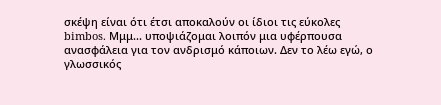σκέψη είναι ότι έτσι αποκαλούν οι ίδιοι τις εύκολες bimbos. Μμμ... υποψιάζομαι λοιπόν μια υφέρπουσα ανασφάλεια για τον ανδρισμό κάποιων. Δεν το λέω εγώ, ο γλωσσικός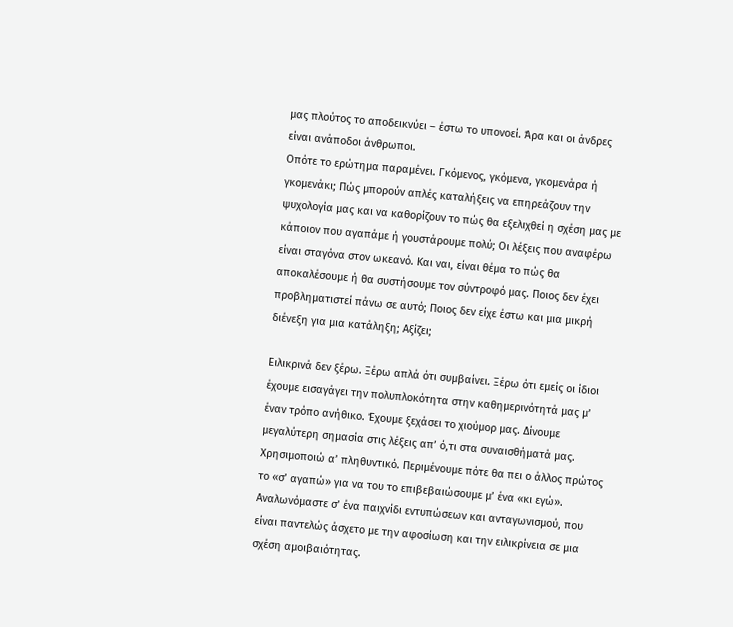μας πλούτος το αποδεικνύει – έστω το υπονοεί. Άρα και οι άνδρες είναι ανάποδοι άνθρωποι.
Οπότε το ερώτημα παραμένει. Γκόμενος, γκόμενα, γκομενάρα ή γκομενάκι; Πώς μπορούν απλές καταλήξεις να επηρεάζουν την ψυχολογία μας και να καθορίζουν το πώς θα εξελιχθεί η σχέση μας με κάποιον που αγαπάμε ή γουστάρουμε πολύ; Οι λέξεις που αναφέρω είναι σταγόνα στον ωκεανό. Και ναι, είναι θέμα το πώς θα αποκαλέσουμε ή θα συστήσουμε τον σύντροφό μας. Ποιος δεν έχει προβληματιστεί πάνω σε αυτό; Ποιος δεν είχε έστω και μια μικρή διένεξη για μια κατάληξη; Αξίζει;

Ειλικρινά δεν ξέρω. Ξέρω απλά ότι συμβαίνει. Ξέρω ότι εμείς οι ίδιοι έχουμε εισαγάγει την πολυπλοκότητα στην καθημερινότητά μας μ’ έναν τρόπο ανήθικο. Έχουμε ξεχάσει το χιούμορ μας. Δίνουμε μεγαλύτερη σημασία στις λέξεις απ’ ό,τι στα συναισθήματά μας. Χρησιμοποιώ α’ πληθυντικό. Περιμένουμε πότε θα πει ο άλλος πρώτος το «σ’ αγαπώ» για να του το επιβεβαιώσουμε μ’ ένα «κι εγώ». Αναλωνόμαστε σ’ ένα παιχνίδι εντυπώσεων και ανταγωνισμού, που είναι παντελώς άσχετο με την αφοσίωση και την ειλικρίνεια σε μια σχέση αμοιβαιότητας.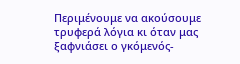Περιμένουμε να ακούσουμε τρυφερά λόγια κι όταν μας ξαφνιάσει ο γκόμενός-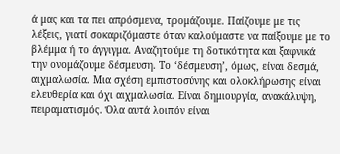ά μας και τα πει απρόσμενα, τρομάζουμε. Παίζουμε με τις λέξεις, γιατί σοκαριζόμαστε όταν καλούμαστε να παίξουμε με το βλέμμα ή το άγγιγμα. Αναζητούμε τη δοτικότητα και ξαφνικά την ονομάζουμε δέσμευση. Το ‘δέσμευση’, όμως, είναι δεσμά, αιχμαλωσία. Μια σχέση εμπιστοσύνης και ολοκλήρωσης είναι ελευθερία και όχι αιχμαλωσία. Είναι δημιουργία, ανακάλυψη, πειραματισμός. Όλα αυτά λοιπόν είναι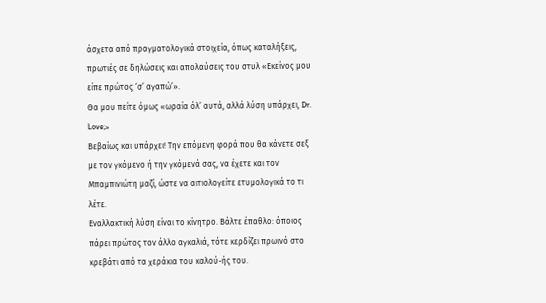άσχετα από πραγματολογικά στοιχεία, όπως καταλήξεις, πρωτιές σε δηλώσεις και απολαύσεις του στυλ «Εκείνος μου είπε πρώτος ‘σ’ αγαπώ’».
Θα μου πείτε όμως «ωραία όλ’ αυτά, αλλά λύση υπάρχει, Dr. Love;»
Βεβαίως και υπάρχει! Την επόμενη φορά που θα κάνετε σεξ με τον γκόμενο ή την γκόμενά σας, να έχετε και τον Μπαμπινιώτη μαζί, ώστε να αιτιολογείτε ετυμολογικά το τι λέτε.
Εναλλακτική λύση είναι το κίνητρο. Βάλτε έπαθλο: όποιος πάρει πρώτος τον άλλο αγκαλιά, τότε κερδίζει πρωινό στο κρεβάτι από τα χεράκια του καλού-ής του.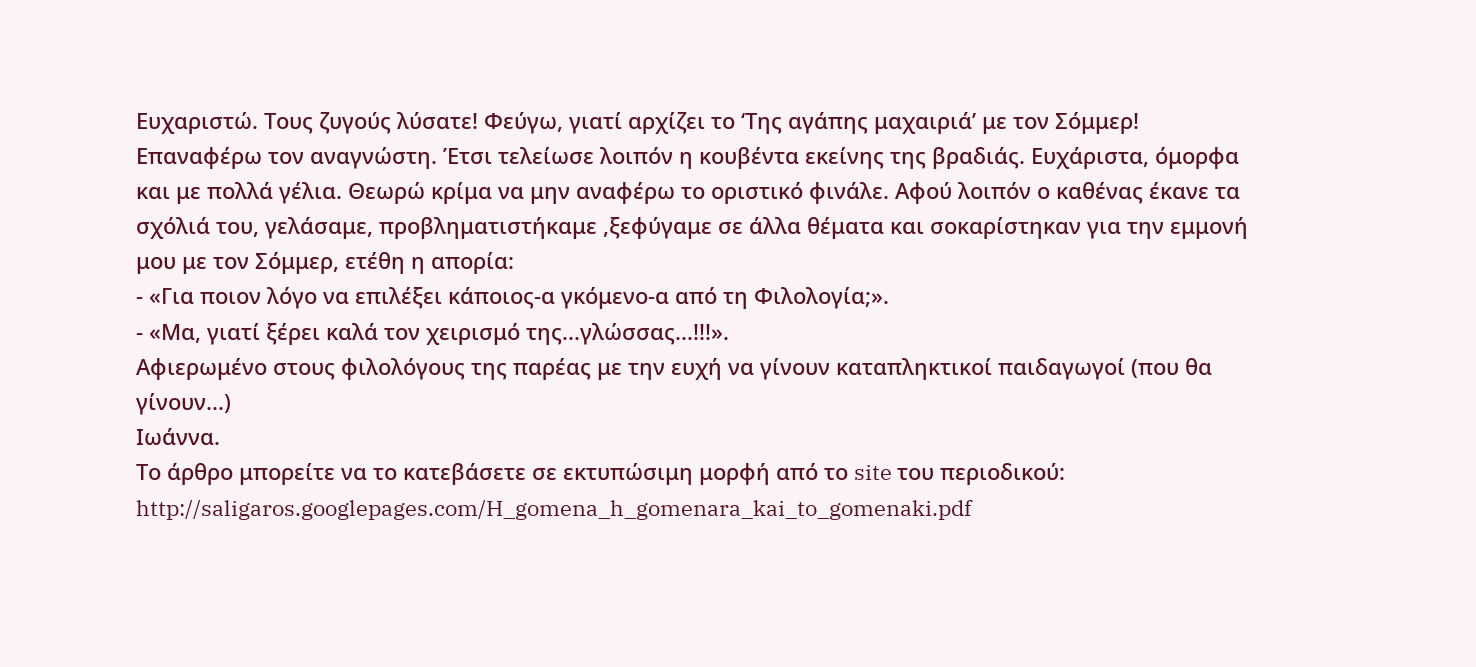Ευχαριστώ. Τους ζυγούς λύσατε! Φεύγω, γιατί αρχίζει το ‘Της αγάπης μαχαιριά’ με τον Σόμμερ!
Επαναφέρω τον αναγνώστη. Έτσι τελείωσε λοιπόν η κουβέντα εκείνης της βραδιάς. Ευχάριστα, όμορφα και με πολλά γέλια. Θεωρώ κρίμα να μην αναφέρω το οριστικό φινάλε. Αφού λοιπόν ο καθένας έκανε τα σχόλιά του, γελάσαμε, προβληματιστήκαμε ,ξεφύγαμε σε άλλα θέματα και σοκαρίστηκαν για την εμμονή μου με τον Σόμμερ, ετέθη η απορία:
- «Για ποιον λόγο να επιλέξει κάποιος-α γκόμενο-α από τη Φιλολογία;».
- «Μα, γιατί ξέρει καλά τον χειρισμό της...γλώσσας...!!!».
Αφιερωμένο στους φιλολόγους της παρέας με την ευχή να γίνουν καταπληκτικοί παιδαγωγοί (που θα γίνουν...)
Ιωάννα.
Το άρθρο μπορείτε να το κατεβάσετε σε εκτυπώσιμη μορφή από το site του περιοδικού:
http://saligaros.googlepages.com/H_gomena_h_gomenara_kai_to_gomenaki.pdf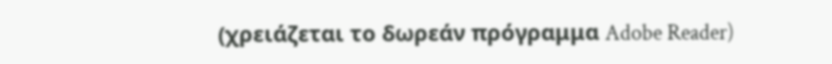(χρειάζεται το δωρεάν πρόγραμμα Adobe Reader)